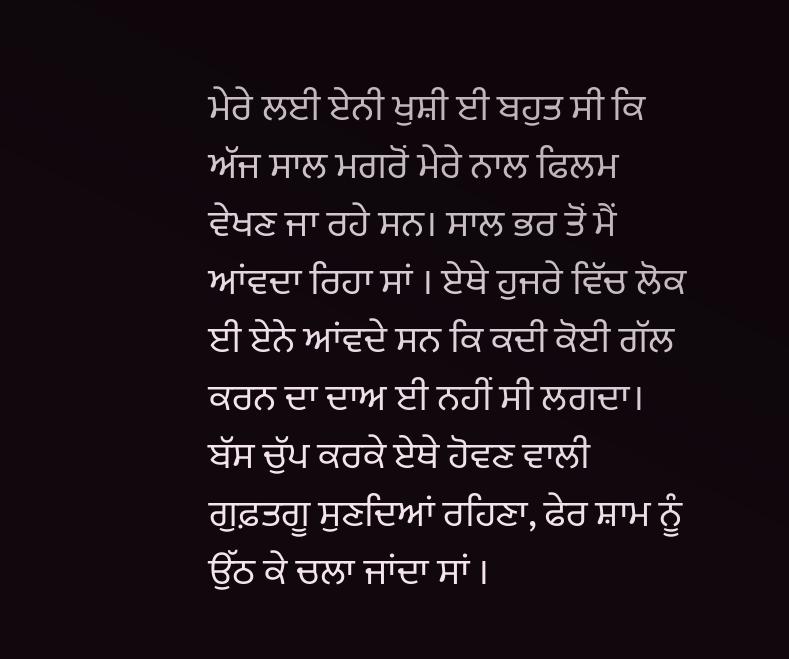ਮੇਰੇ ਲਈ ਏਨੀ ਖੁਸ਼ੀ ਈ ਬਹੁਤ ਸੀ ਕਿ ਅੱਜ ਸਾਲ ਮਗਰੋਂ ਮੇਰੇ ਨਾਲ ਫਿਲਮ ਵੇਖਣ ਜਾ ਰਹੇ ਸਨ। ਸਾਲ ਭਰ ਤੋਂ ਮੈਂ ਆਂਵਦਾ ਰਿਹਾ ਸਾਂ । ਏਥੇ ਹੁਜਰੇ ਵਿੱਚ ਲੋਕ ਈ ਏਨੇ ਆਂਵਦੇ ਸਨ ਕਿ ਕਦੀ ਕੋਈ ਗੱਲ ਕਰਨ ਦਾ ਦਾਅ ਈ ਨਹੀਂ ਸੀ ਲਗਦਾ। ਬੱਸ ਚੁੱਪ ਕਰਕੇ ਏਥੇ ਹੋਵਣ ਵਾਲੀ ਗੁਫ਼ਤਗੂ ਸੁਣਦਿਆਂ ਰਹਿਣਾ, ਫੇਰ ਸ਼ਾਮ ਨੂੰ ਉੱਠ ਕੇ ਚਲਾ ਜਾਂਦਾ ਸਾਂ ।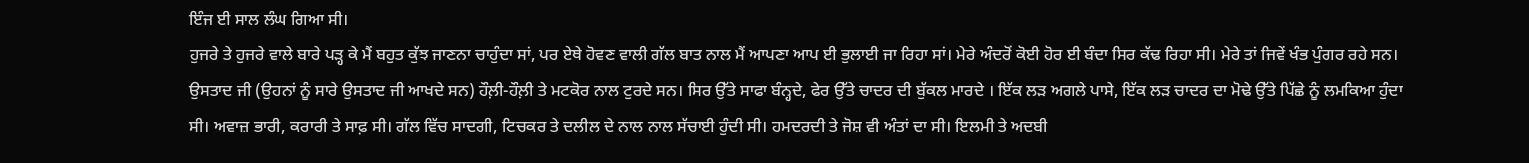ਇੰਜ ਈ ਸਾਲ ਲੰਘ ਗਿਆ ਸੀ।
ਹੁਜਰੇ ਤੇ ਹੁਜਰੇ ਵਾਲੇ ਬਾਰੇ ਪੜ੍ਹ ਕੇ ਮੈਂ ਬਹੁਤ ਕੁੱਝ ਜਾਣਨਾ ਚਾਹੁੰਦਾ ਸਾਂ, ਪਰ ਏਥੇ ਹੋਵਣ ਵਾਲੀ ਗੱਲ ਬਾਤ ਨਾਲ ਮੈਂ ਆਪਣਾ ਆਪ ਈ ਭੁਲਾਈ ਜਾ ਰਿਹਾ ਸਾਂ। ਮੇਰੇ ਅੰਦਰੋਂ ਕੋਈ ਹੋਰ ਈ ਬੰਦਾ ਸਿਰ ਕੱਢ ਰਿਹਾ ਸੀ। ਮੇਰੇ ਤਾਂ ਜਿਵੇਂ ਖੰਭ ਪੁੰਗਰ ਰਹੇ ਸਨ।
ਉਸਤਾਦ ਜੀ (ਉਹਨਾਂ ਨੂੰ ਸਾਰੇ ਉਸਤਾਦ ਜੀ ਆਖਦੇ ਸਨ) ਹੌਲ਼ੀ-ਹੌਲ਼ੀ ਤੇ ਮਟਕੋਰ ਨਾਲ ਟੁਰਦੇ ਸਨ। ਸਿਰ ਉੱਤੇ ਸਾਫਾ ਬੰਨ੍ਹਦੇ, ਫੇਰ ਉੱਤੇ ਚਾਦਰ ਦੀ ਬੁੱਕਲ ਮਾਰਦੇ । ਇੱਕ ਲੜ ਅਗਲੇ ਪਾਸੇ, ਇੱਕ ਲੜ ਚਾਦਰ ਦਾ ਮੋਢੇ ਉੱਤੇ ਪਿੱਛੇ ਨੂੰ ਲਮਕਿਆ ਹੁੰਦਾ ਸੀ। ਅਵਾਜ਼ ਭਾਰੀ, ਕਰਾਰੀ ਤੇ ਸਾਫ਼ ਸੀ। ਗੱਲ ਵਿੱਚ ਸਾਦਗੀ, ਟਿਚਕਰ ਤੇ ਦਲੀਲ ਦੇ ਨਾਲ ਨਾਲ ਸੱਚਾਈ ਹੁੰਦੀ ਸੀ। ਹਮਦਰਦੀ ਤੇ ਜੋਸ਼ ਵੀ ਅੰਤਾਂ ਦਾ ਸੀ। ਇਲਮੀ ਤੇ ਅਦਬੀ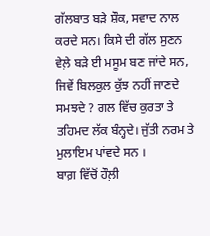ਗੱਲਬਾਤ ਬੜੇ ਸ਼ੌਕ, ਸਵਾਦ ਨਾਲ ਕਰਦੇ ਸਨ। ਕਿਸੇ ਦੀ ਗੱਲ ਸੁਣਨ ਵੇਲ਼ੇ ਬੜੇ ਈ ਮਸੂਮ ਬਣ ਜਾਂਦੇ ਸਨ, ਜਿਵੇਂ ਬਿਲਕੁਲ ਕੁੱਝ ਨਹੀਂ ਜਾਣਦੇ ਸਮਝਦੇ ? ਗਲ ਵਿੱਚ ਕੁਰਤਾ ਤੇ ਤਹਿਮਦ ਲੱਕ ਬੰਨ੍ਹਦੇ। ਜੁੱਤੀ ਨਰਮ ਤੇ ਮੁਲਾਇਮ ਪਾਂਵਦੇ ਸਨ ।
ਬਾਗ਼ ਵਿੱਚੋਂ ਹੌਲ਼ੀ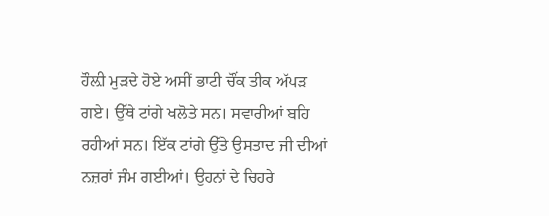ਹੌਲ਼ੀ ਮੁੜਦੇ ਹੋਏ ਅਸੀਂ ਭਾਟੀ ਚੌਂਕ ਤੀਕ ਅੱਪੜ ਗਏ। ਉੱਥੇ ਟਾਂਗੇ ਖਲੋਤੇ ਸਨ। ਸਵਾਰੀਆਂ ਬਹਿ ਰਹੀਆਂ ਸਨ। ਇੱਕ ਟਾਂਗੇ ਉੱਤੇ ਉਸਤਾਦ ਜੀ ਦੀਆਂ ਨਜ਼ਰਾਂ ਜੰਮ ਗਈਆਂ। ਉਹਨਾਂ ਦੇ ਚਿਹਰੇ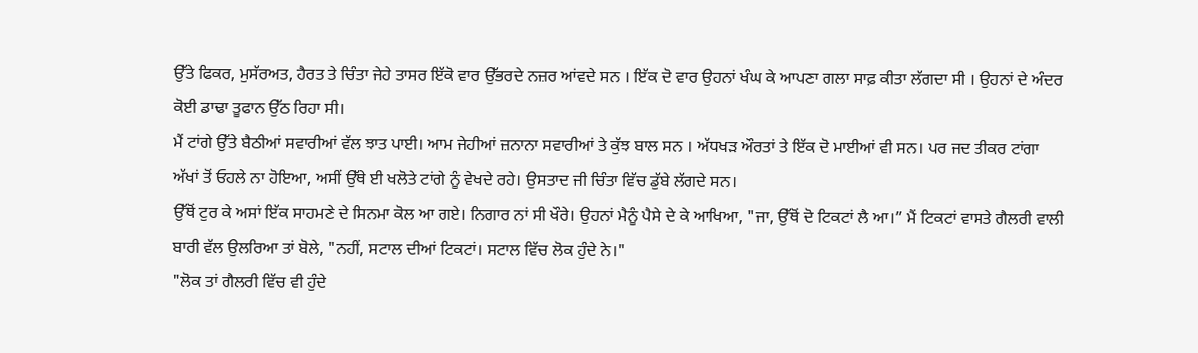ਉੱਤੇ ਫਿਕਰ, ਮੁਸੱਰਅਤ, ਹੈਰਤ ਤੇ ਚਿੰਤਾ ਜੇਹੇ ਤਾਸਰ ਇੱਕੋ ਵਾਰ ਉੱਭਰਦੇ ਨਜ਼ਰ ਆਂਵਦੇ ਸਨ । ਇੱਕ ਦੋ ਵਾਰ ਉਹਨਾਂ ਖੰਘ ਕੇ ਆਪਣਾ ਗਲਾ ਸਾਫ਼ ਕੀਤਾ ਲੱਗਦਾ ਸੀ । ਉਹਨਾਂ ਦੇ ਅੰਦਰ ਕੋਈ ਡਾਢਾ ਤੂਫਾਨ ਉੱਠ ਰਿਹਾ ਸੀ।
ਮੈਂ ਟਾਂਗੇ ਉੱਤੇ ਬੈਠੀਆਂ ਸਵਾਰੀਆਂ ਵੱਲ ਝਾਤ ਪਾਈ। ਆਮ ਜੇਹੀਆਂ ਜ਼ਨਾਨਾ ਸਵਾਰੀਆਂ ਤੇ ਕੁੱਝ ਬਾਲ ਸਨ । ਅੱਧਖੜ ਔਰਤਾਂ ਤੇ ਇੱਕ ਦੋ ਮਾਈਆਂ ਵੀ ਸਨ। ਪਰ ਜਦ ਤੀਕਰ ਟਾਂਗਾ ਅੱਖਾਂ ਤੋਂ ਓਹਲੇ ਨਾ ਹੋਇਆ, ਅਸੀਂ ਉੱਥੇ ਈ ਖਲੋਤੇ ਟਾਂਗੇ ਨੂੰ ਵੇਖਦੇ ਰਹੇ। ਉਸਤਾਦ ਜੀ ਚਿੰਤਾ ਵਿੱਚ ਡੁੱਬੇ ਲੱਗਦੇ ਸਨ।
ਉੱਥੋਂ ਟੁਰ ਕੇ ਅਸਾਂ ਇੱਕ ਸਾਹਮਣੇ ਦੇ ਸਿਨਮਾ ਕੋਲ ਆ ਗਏ। ਨਿਗਾਰ ਨਾਂ ਸੀ ਖੌਰੇ। ਉਹਨਾਂ ਮੈਨੂੰ ਪੈਸੇ ਦੇ ਕੇ ਆਖਿਆ, "ਜਾ, ਉੱਥੋਂ ਦੋ ਟਿਕਟਾਂ ਲੈ ਆ।” ਮੈਂ ਟਿਕਟਾਂ ਵਾਸਤੇ ਗੈਲਰੀ ਵਾਲੀ ਬਾਰੀ ਵੱਲ ਉਲਰਿਆ ਤਾਂ ਬੋਲੇ, "ਨਹੀਂ, ਸਟਾਲ ਦੀਆਂ ਟਿਕਟਾਂ। ਸਟਾਲ ਵਿੱਚ ਲੋਕ ਹੁੰਦੇ ਨੇ।"
"ਲੋਕ ਤਾਂ ਗੈਲਰੀ ਵਿੱਚ ਵੀ ਹੁੰਦੇ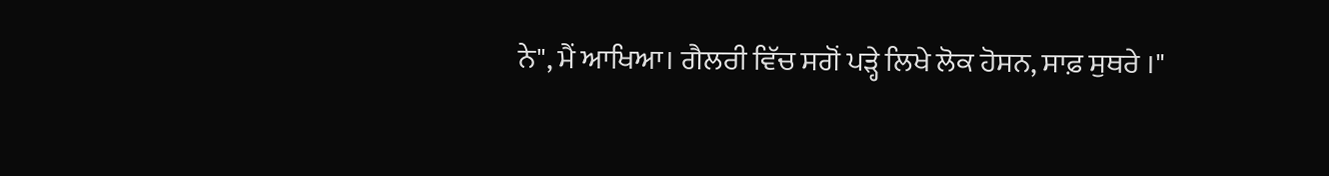ਨੇ", ਮੈਂ ਆਖਿਆ। ਗੈਲਰੀ ਵਿੱਚ ਸਗੋਂ ਪੜ੍ਹੇ ਲਿਖੇ ਲੋਕ ਹੋਸਨ, ਸਾਫ਼ ਸੁਥਰੇ ।"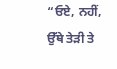“ਓਏ, ਨਹੀਂ, ਉੱਥੇ ਤੇੜੀ ਤੇ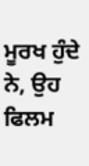ਮੂਰਖ ਹੁੰਦੇ ਨੇ, ਉਹ ਫਿਲਮ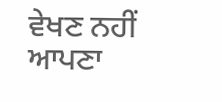ਵੇਖਣ ਨਹੀਂ ਆਪਣਾ